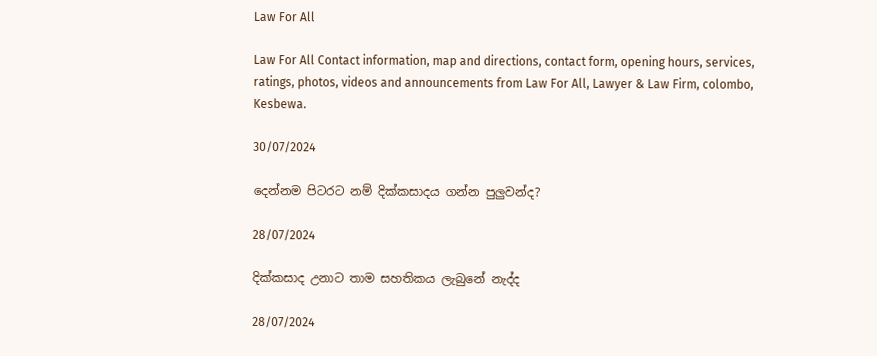Law For All

Law For All Contact information, map and directions, contact form, opening hours, services, ratings, photos, videos and announcements from Law For All, Lawyer & Law Firm, colombo, Kesbewa.

30/07/2024

දෙන්නම පිටරට නම් දික්කසාදය ගන්න පුලුවන්ද?

28/07/2024

දික්කසාද උනාට තාම සහතිකය ලැබුනේ නැද්ද

28/07/2024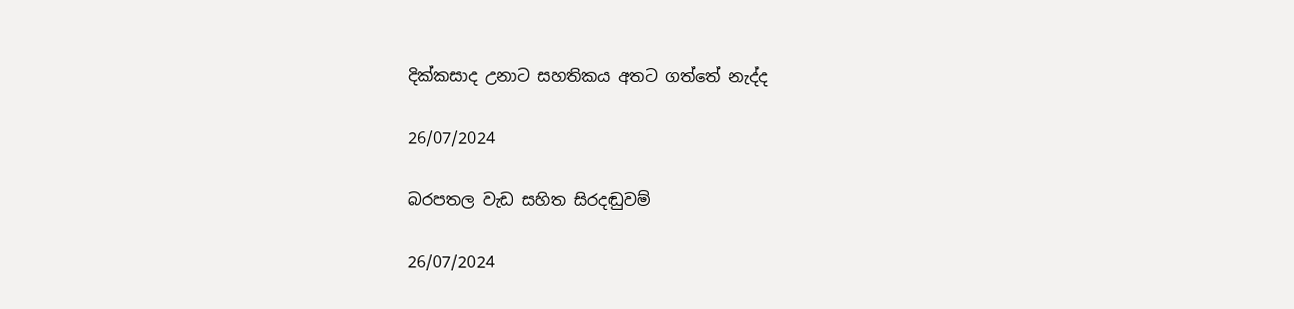දික්කසාද උනාට සහතිකය අතට ගත්තේ නැද්ද

26/07/2024

බරපතල වැඩ සහිත සිරදඬුවම්

26/07/2024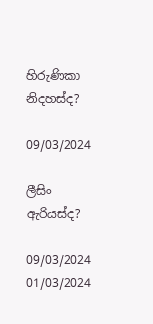හිරුණිකා නිදහස්ද?

09/03/2024

ලීසිං ඇරියස්ද?

09/03/2024
01/03/2024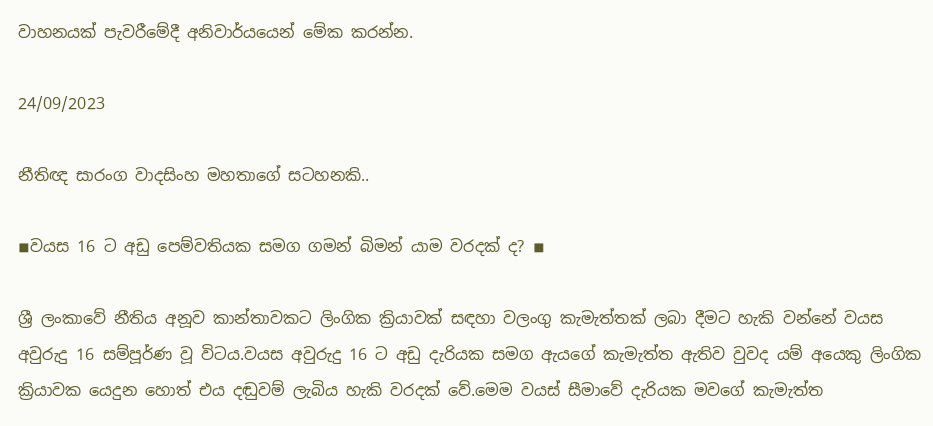වාහනයක් පැවරීමේදී අනිවාර්යයෙන් මේක කරන්න.

24/09/2023

නීතිඥ සාරංග වාදසිංහ මහතාගේ සටහනකි..

◾වයස 16 ට අඩු පෙම්වතියක සමග ගමන් බිමන් යාම වරදක් ද? ◾

ශ්‍රී ලංකාවේ නීතිය අනූව කාන්තාවකට ලිංගික ක්‍රියාවක් සඳහා වලංගු කැමැත්තක් ලබා දීමට හැකි වන්නේ වයස අවුරුදු 16 සම්පූර්ණ වූ විටය.වයස අවුරුදු 16 ට අඩු දැරියක සමග ඇයගේ කැමැත්ත ඇතිව වුවද යම් අයෙකු ලිංගික ක්‍රියාවක යෙදුන හොත් එය දඬුවම් ලැබිය හැකි වරදක් වේ.මෙම වයස් සීමාවේ දැරියක මවගේ කැමැත්ත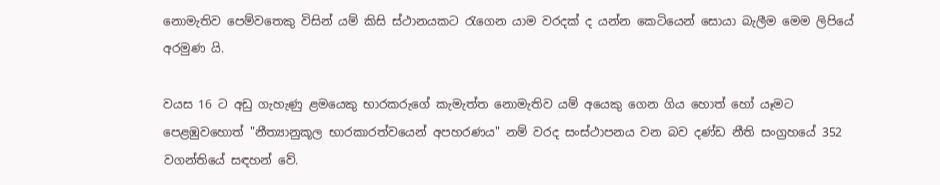නොමැතිව පෙම්වතෙකු විසින් යම් කිසි ස්ථානයකට රැගෙන යාම වරදක් ද යන්න කෙටියෙන් සොයා බැලීම මෙම ලිපියේ අරමුණ යි.

වයස 16 ට අඩු ගැහැණු ළමයෙකු භාරකරුගේ කැමැත්ත නොමැතිව යම් අයෙකු ගෙන ගිය හොත් හෝ යෑමට පෙළඹුවහොත් "නීත්‍යානුකූල භාරකාරත්වයෙන් අපහරණය" නම් වරද සංස්ථාපනය වන බව දණ්ඩ නීති සංග්‍රහයේ 352 වගන්තියේ සඳහන් වේ.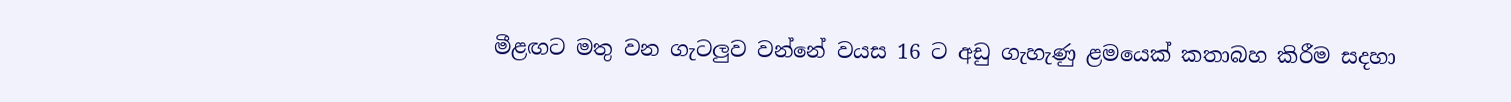මීළඟට මතු වන ගැටලුව වන්නේ වයස 16 ට අඩු ගැහැණු ළමයෙක් කතාබහ කිරීම සදහා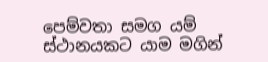පෙම්වතා සමග යම් ස්ථානයකට යාම මගින්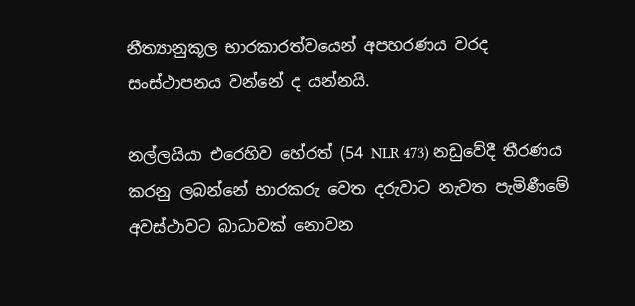නීත්‍යානුකූල භාරකාරත්වයෙන් අපහරණය වරද සංස්ථාපනය වන්නේ ද යන්නයි.

නල්ලයියා එරෙහිව හේරත් (54 NLR 473) නඩුවේදී තීරණය කරනු ලබන්නේ භාරකරු වෙත දරුවාට නැවත පැමිණීමේ අවස්ථාවට බාධාවක් නොවන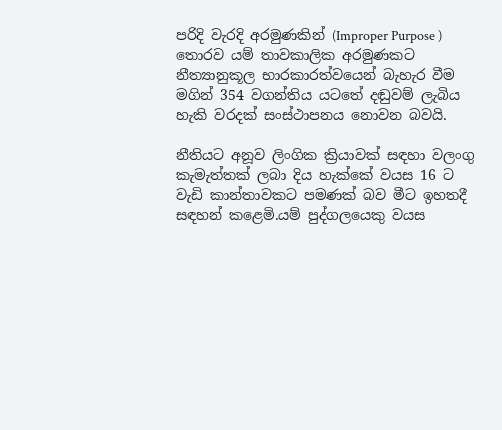පරිදි වැරදි අරමුණකින් (Improper Purpose ) තොරව යම් තාවකාලික අරමුණකට නීත්‍යානුකූල භාරකාරත්වයෙන් බැහැර වීම මගින් 354 වගන්තිය යටතේ දඬුවම් ලැබිය හැකි වරදක් සංස්ථාපනය නොවන බවයි.

නීතියට අනූව ලිංගික ක්‍රියාවක් සඳහා වලංගු කැමැත්තක් ලබා දිය හැක්කේ වයස 16 ට වැඩි කාන්තාවකට පමණක් බව මීට ඉහතදී සඳහන් කළෙමි.යම් පුද්ගලයෙකු වයස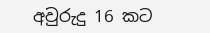අවුරුදු 16 කට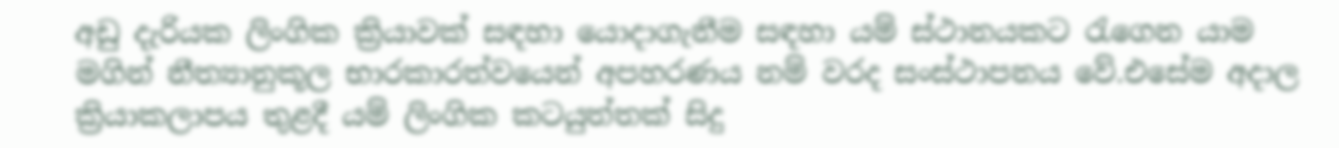අඩු දැරියක ලිංගික ක්‍රියාවක් සඳහා යොදාගැනීම සඳහා යම් ස්ථානයකට රැගෙන යාම මගින් නීත්‍යානුකූල භාරකාරත්වයෙන් අපහරණය නම් වරද සංස්ථාපනය වේ.එසේම අදාල ක්‍රියාකලාපය තුළදී යම් ලිංගික කටයුත්තක් සිදු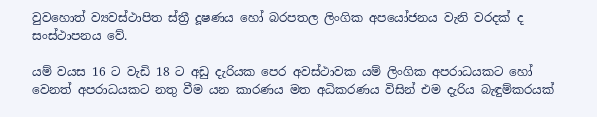වුවහොත් ව්‍යවස්ථාපිත ස්ත්‍රී දූෂණය හෝ බරපතල ලිංගික අපයෝජනය වැනි වරදක් ද සංස්ථාපනය වේ.

යම් වයස 16 ට වැඩි 18 ට අඩු දැරියක පෙර අවස්ථාවක යම් ලිංගික අපරාධයකට හෝ වෙනත් අපරාධයකට නතු වීම යන කාරණය මත අධිකරණය විසින් එම දැරිය බැඳුම්කරයක්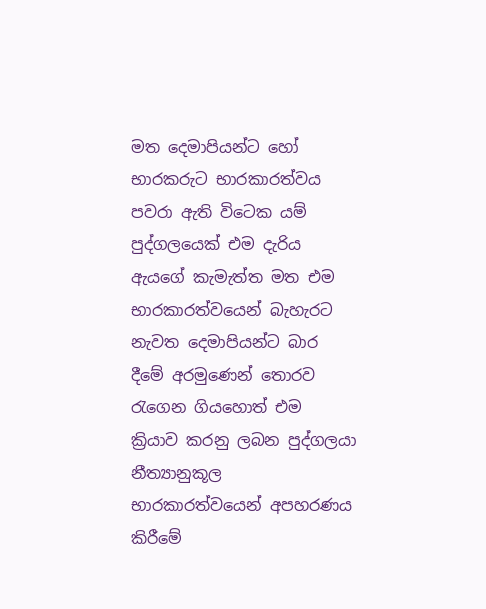මත දෙමාපියන්ට හෝ භාරකරුට භාරකාරත්වය පවරා ඇති විටෙක යම් පුද්ගලයෙක් එම දැරිය ඇයගේ කැමැත්ත මත එම භාරකාරත්වයෙන් බැහැරට නැවත දෙමාපියන්ට බාර දීමේ අරමුණෙන් තොරව රැගෙන ගියහොත් එම ක්‍රියාව කරනු ලබන පුද්ගලයා නීත්‍යානුකූල භාරකාරත්වයෙන් අපහරණය කිරීමේ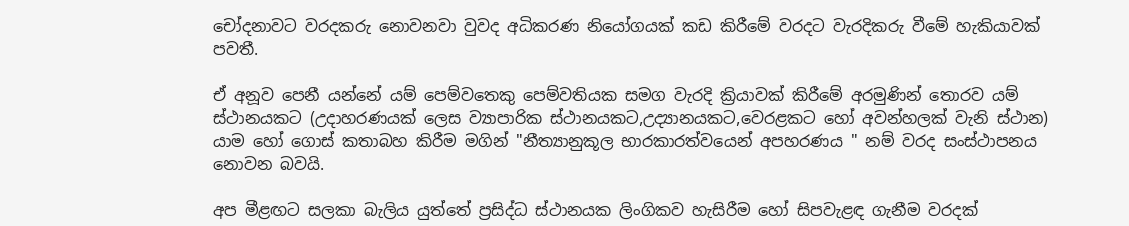චෝදනාවට වරදකරු නොවනවා වුවද අධිකරණ නියෝගයක් කඩ කිරීමේ වරදට වැරදිකරු වීමේ හැකියාවක් පවතී.

ඒ අනූව පෙනී යන්නේ යම් පෙම්වතෙකු පෙම්වතියක සමග වැරදි ක්‍රියාවක් කිරීමේ අරමුණින් තොරව යම් ස්ථානයකට (උදාහරණයක් ලෙස ව්‍යාපාරික ස්ථානයකට,උද්‍යානයකට,වෙරළකට හෝ අවන්හලක් වැනි ස්ථාන) යාම හෝ ගොස් කතාබහ කිරීම මගින් "නීත්‍යානුකූල භාරකාරත්වයෙන් අපහරණය " නම් වරද සංස්ථාපනය නොවන බවයි.

අප මීළඟට සලකා බැලිය යුත්තේ ප්‍රසිද්ධ ස්ථානයක ලිංගිකව හැසිරීම හෝ සිපවැළඳ ගැනීම වරදක්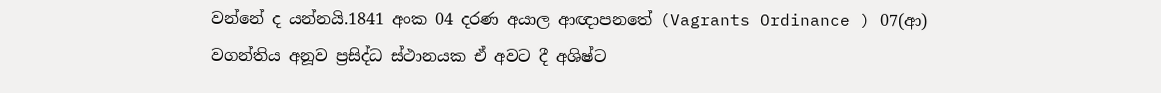වන්නේ ද යන්නයි.1841 අංක 04 දරණ අයාල ආඥාපනතේ (Vagrants Ordinance ) 07(ආ) වගන්තිය අනූව ප්‍රසිද්ධ ස්ථානයක ඒ අවට දී අශිෂ්ට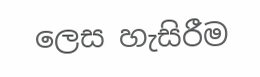ලෙස හැසිරීම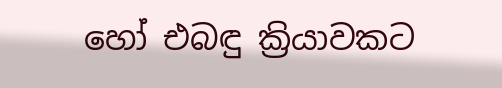හෝ එබඳු ක්‍රියාවකට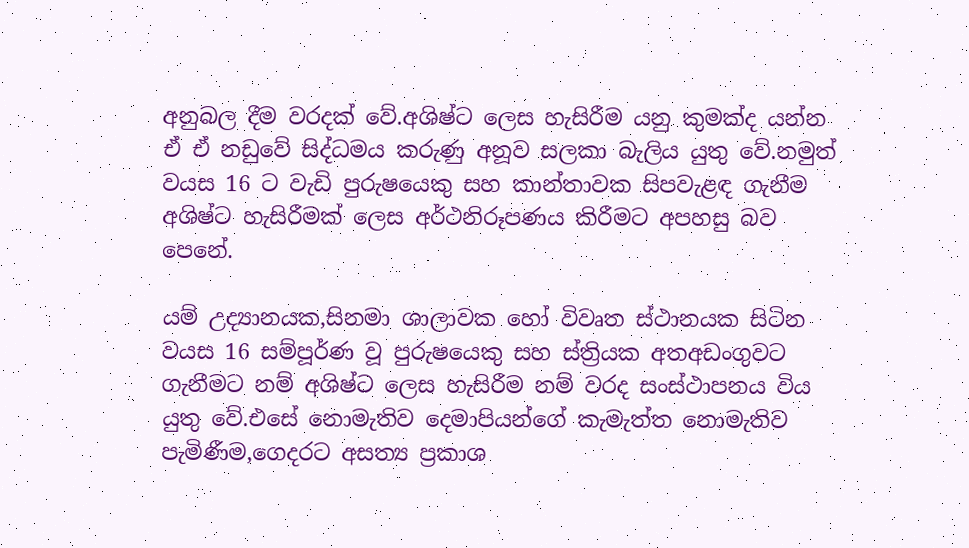අනුබල දීම වරදක් වේ.අශිෂ්ට ලෙස හැසිරීම යනු කුමක්ද යන්න ඒ ඒ නඩුවේ සිද්ධමය කරුණු අනූව සලකා බැලිය යුතු වේ.නමුත් වයස 16 ට වැඩි පුරුෂයෙකු සහ කාන්තාවක සිපවැළඳ ගැනීම අශිෂ්ට හැසිරීමක් ලෙස අර්ථනිරූපණය කිරීමට අපහසු බව පෙනේ.

යම් උද්‍යානයක,සිනමා ශාලාවක හෝ විවෘත ස්ථානයක සිටින වයස 16 සම්පූර්ණ වූ පුරුෂයෙකු සහ ස්ත්‍රියක අතඅඩංගුවට ගැනීමට නම් අශිෂ්ට ලෙස හැසිරීම නම් වරද සංස්ථාපනය විය යුතු වේ.එසේ නොමැතිව දෙමාපියන්ගේ කැමැත්ත නොමැතිව පැමිණීම,ගෙදරට අසත්‍ය ප්‍රකාශ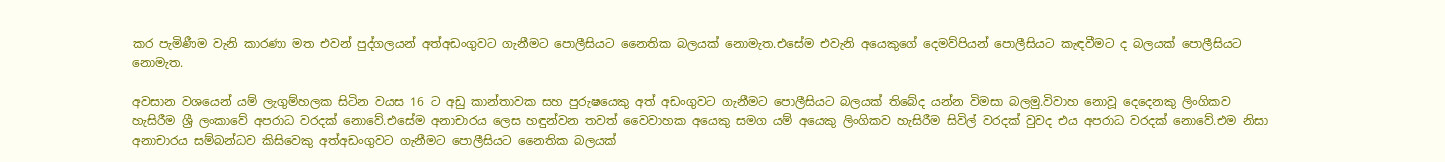කර පැමිණීම වැනි කාරණා මත එවන් පුද්ගලයන් අත්අඩංගුවට ගැනීමට පොලීසියට නෛතික බලයක් නොමැත.එසේම එවැනි අයෙකුගේ දෙමව්පියන් පොලීසියට කැඳවීමට ද බලයක් පොලීසියට නොමැත.

අවසාන වශයෙන් යම් ලැගුම්හලක සිටින වයස 16 ට අඩු කාන්තාවක සහ පුරුෂයෙකු අත් අඩංගුවට ගැනීමට පොලීසියට බලයක් තිබේද යන්න විමසා බලමු.විවාහ නොවූ දෙදෙනකු ලිංගිකව හැසිරීම ශ්‍රී ලංකාවේ අපරාධ වරදක් නොවේ.එසේම අනාචාරය ලෙස හඳුන්වන තවත් වෛවාහක අයෙකු සමග යම් අයෙකු ලිංගිකව හැසිරීම සිවිල් වරදක් වුවද එය අපරාධ වරදක් නොවේ.එම නිසා අනාචාරය සම්බන්ධව කිසිවෙකු අත්අඩංගුවට ගැනීමට පොලීසියට නෛතික බලයක්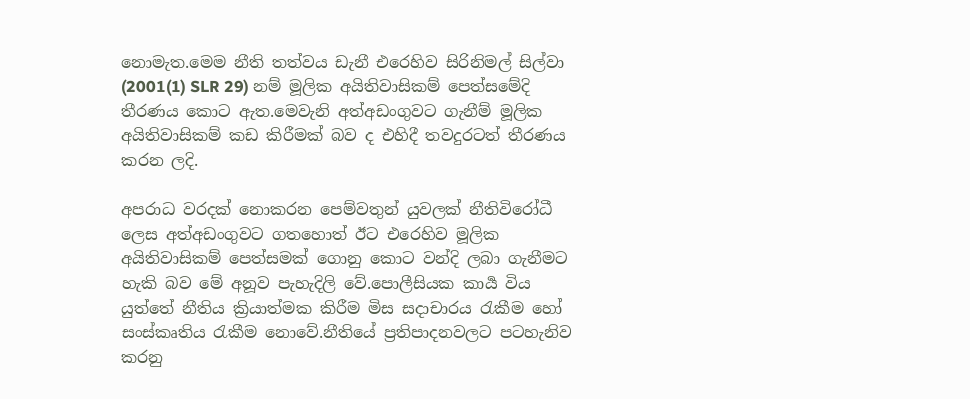නොමැත.මෙම නීති තත්වය ඩැනී එරෙහිව සිරිනිමල් සිල්වා (2001(1) SLR 29) නම් මූලික අයිතිවාසිකම් පෙත්සමේදි තීරණය කොට ඇත.මෙවැනි අත්අඩංගුවට ගැනීම් මූලික අයිතිවාසිකම් කඩ කිරීමක් බව ද එහිදී තවදුරටත් තීරණය කරන ලදි.

අපරාධ වරදක් නොකරන පෙම්වතුන් යුවලක් නීතිවිරෝධී ලෙස අත්අඩංගුවට ගතහොත් ඊට එරෙහිව මූලික අයිතිවාසිකම් පෙත්සමක් ගොනු කොට වන්දි ලබා ගැනීමට හැකි බව මේ අනූව පැහැදිලි වේ.පොලීසියක කාර්‍ය විය යුත්තේ නීතිය ක්‍රියාත්මක කිරීම මිස සදාචාරය රැකීම හෝ සංස්කෘතිය රැකීම නොවේ.නීතියේ ප්‍රතිපාදනවලට පටහැනිව කරනු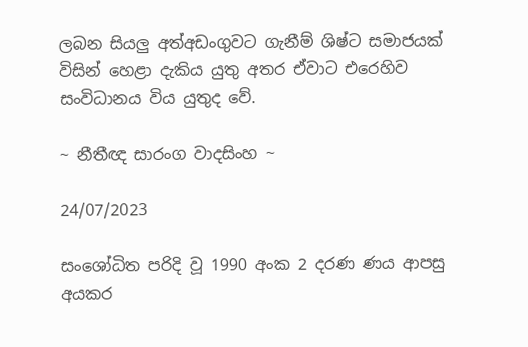ලබන සියලු අත්අඩංගුවට ගැනීම් ශිෂ්ට සමාජයක් විසින් හෙළා දැකිය යුතු අතර ඒවාට එරෙහිව සංවිධානය විය යුතුද වේ.

~ නීතීඥ සාරංග වාදසිංහ ~

24/07/2023

සංශෝධිත පරිදි වූ 1990 අංක 2 දරණ ණය ආපසු අයකර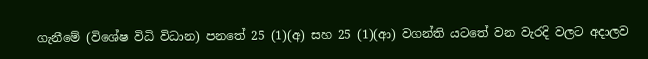ගැනීමේ (විශේෂ විධි විධාන) පනතේ 25 (1)(අ) සහ 25 (1)(ආ) වගන්ති යටතේ වන වැරදි වලට අදාලව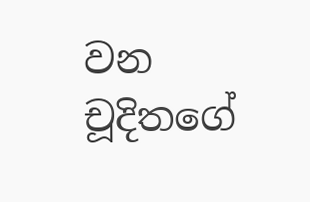වන චූදිතගේ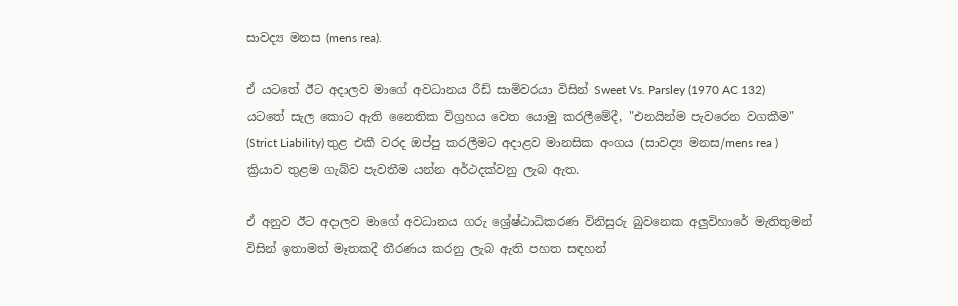සාවද්‍ය මනස (mens rea).

ඒ යටතේ ඊට අදාලව මාගේ අවධානය රීඩ් සාමිවරයා විසින් Sweet Vs. Parsley (1970 AC 132) යටතේ සැල කොට ඇති නෛතික විග්‍රහය වෙත යොමු කරලීමේදී, "එනයින්ම පැවරෙන වගකීම" (Strict Liability) තුළ එකී වරද ඔප්පු කරලීමට අදාළව මානසික අංගය (සාවද්‍ය මනස/mens rea ) ක්‍රියාව තුළම ගැබ්ව පැවතීම යන්න අර්ථදක්වනු ලැබ ඇත.

ඒ අනුව ඊට අදාලව මාගේ අවධානය ගරු ශ්‍රේෂ්ඨාධිකරණ විනිසුරු බුවනෙක අලුවිහාරේ මැතිතුමන් විසින් ඉතාමත් මෑතකදී තීරණය කරනු ලැබ ඇති පහත සඳහන්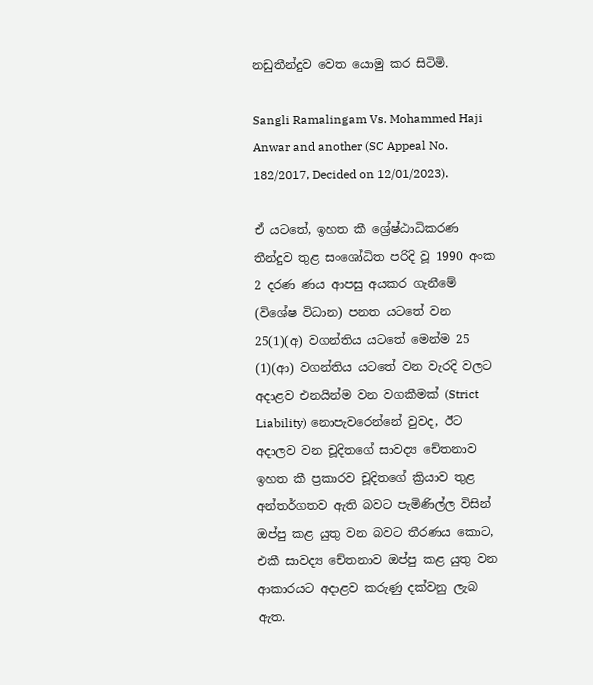නඩුතීන්දුව වෙත යොමු කර සිටිමි.

Sangli Ramalingam Vs. Mohammed Haji Anwar and another (SC Appeal No. 182/2017, Decided on 12/01/2023).

ඒ යටතේ, ඉහත කී ශ්‍රේෂ්ඨාධිකරණ තීන්දුව තුළ සංශෝධිත පරිදි වූ 1990 අංක 2 දරණ ණය ආපසු අයකර ගැනීමේ (විශේෂ විධාන) පනත යටතේ වන 25(1)(අ) වගන්තිය යටතේ මෙන්ම 25 (1)(ආ) වගන්තිය යටතේ වන වැරදි වලට අදාළව එනයින්ම වන වගකීමක් (Strict Liability) නොපැවරෙන්නේ වුවද, ඊට අදාලව වන චූදිතගේ සාවද්‍ය චේතනාව ඉහත කී ප්‍රකාරව චූදිතගේ ක්‍රියාව තුළ අන්තර්ගතව ඇති බවට පැමිණිල්ල විසින් ඔප්පු කළ යුතු වන බවට තීරණය කොට, එකී සාවද්‍ය චේතනාව ඔප්පු කළ යුතු වන ආකාරයට අදාළව කරුණු දක්වනු ලැබ ඇත.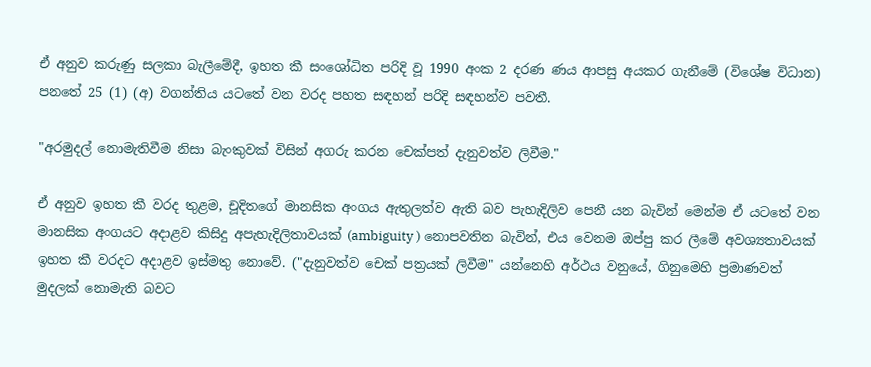ඒ අනුව කරුණු සලකා බැලීමේදී, ඉහත කී සංශෝධිත පරිදි වූ 1990 අංක 2 දරණ ණය ආපසු අයකර ගැනීමේ (විශේෂ විධාන) පනතේ 25 (1) (අ) වගන්තිය යටතේ වන වරද පහත සඳහන් පරිදි සඳහන්ව පවතී.

"අරමුදල් නොමැතිවීම නිසා බැංකුවක් විසින් අගරු කරන චෙක්පත් දැනුවත්ව ලිවීම."

ඒ අනුව ඉහත කී වරද තුළම, චූදිතගේ මානසික අංගය ඇතුලත්ව ඇති බව පැහැදිලිව පෙනී යන බැවින් මෙන්ම ඒ යටතේ වන මානසික අංගයට අදාළව කිසිදු අපැහැදිලිතාවයක් (ambiguity ) නොපවතින බැවින්, එය වෙනම ඔප්පු කර ලීමේ අවශ්‍යතාවයක් ඉහත කී වරදට අදාළව ඉස්මතු නොවේ. ("දැනුවත්ව චෙක් පත්‍රයක් ලිවීම" යන්නෙහි අර්ථය වනුයේ, ගිනුමෙහි ප්‍රමාණවත් මුදලක් නොමැති බවට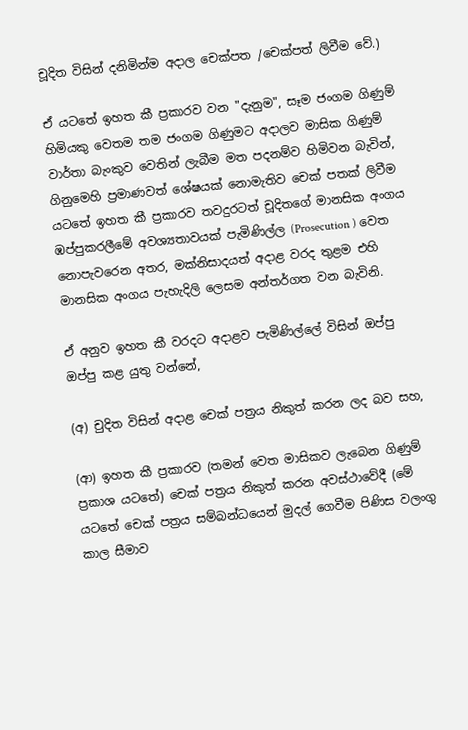චූදිත විසින් දනිමින්ම අදාල චෙක්පත /චෙක්පත් ලිවීම වේ.)

ඒ යටතේ ඉහත කී ප්‍රකාරව වන "දැනුම", සෑම ජංගම ගිණුම් හිමියකු වෙතම තම ජංගම ගිණුමට අදාලව මාසික ගිණුම් වාර්තා බැංකුව වෙතින් ලැබීම මත පදනම්ව හිමිවන බැවින්, ගිනුමෙහි ප්‍රමාණවත් ශේෂයක් නොමැතිව චෙක් පතක් ලිවීම යටතේ ඉහත කී ප්‍රකාරව තවදුරටත් චූදිතගේ මානසික අංගය ඹප්පුකරලීමේ අවශ්‍යතාවයක් පැමිණිල්ල (Prosecution ) වෙත නොපැවරෙන අතර, මක්නිසාදයත් අදාළ වරද තුළම එහි මානසික අංගය පැහැදිලි ලෙසම අන්තර්ගත වන බැවිනි.

ඒ අනුව ඉහත කී වරදට අදාළව පැමිණිල්ලේ විසින් ඔප්පු ඔප්පු කළ යුතු වන්නේ,

(අ) චුදිත විසින් අදාළ චෙක් පත්‍රය නිකුත් කරන ලද බව සහ,

(ආ) ඉහත කී ප්‍රකාරව (තමන් වෙත මාසිකව ලැබෙන ගිණුම් ප්‍රකාශ යටතේ) චෙක් පත්‍රය නිකුත් කරන අවස්ථාවේදී (මේ යටතේ චෙක් පත්‍රය සම්බන්ධයෙන් මුදල් ගෙවීම පිණිස වලංගු කාල සීමාව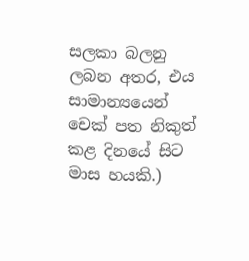සලකා බලනු ලබන අතර, එය සාමාන්‍යයෙන් චෙක් පත නිකුත් කළ දිනයේ සිට මාස හයකි.)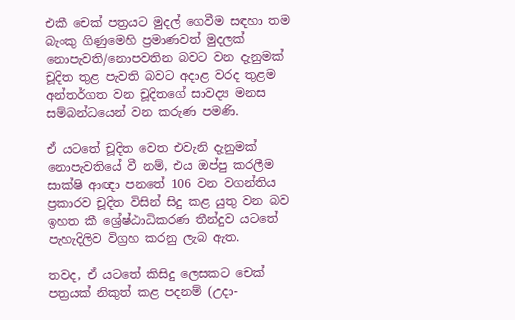එකී චෙක් පත්‍රයට මුදල් ගෙවීම සඳහා තම බැංකු ගිණුමෙහි ප්‍රමාණවත් මුදලක් නොපැවති/නොපවතින බවට වන දැනුමක් චූදිත තුළ පැවති බවට අදාළ වරද තුළම අන්තර්ගත වන චූදිතගේ සාවද්‍ය මනස සම්බන්ධයෙන් වන කරුණ පමණි.

ඒ යටතේ චූදිත වෙත එවැනි දැනුමක් නොපැවතියේ වී නම්, එය ඔප්පු කරලීම සාක්ෂි ආඥා පනතේ 106 වන වගන්තිය ප්‍රකාරව චූදිත විසින් සිදු කළ යුතු වන බව ඉහත කී ශ්‍රේෂ්ඨාධිකරණ තීන්දුව යටතේ පැහැදිලිව විග්‍රහ කරනු ලැබ ඇත.

තවද, ඒ යටතේ කිසිදු ලෙසකට චෙක් පත්‍රයක් නිකුත් කළ පදනම් (උදා-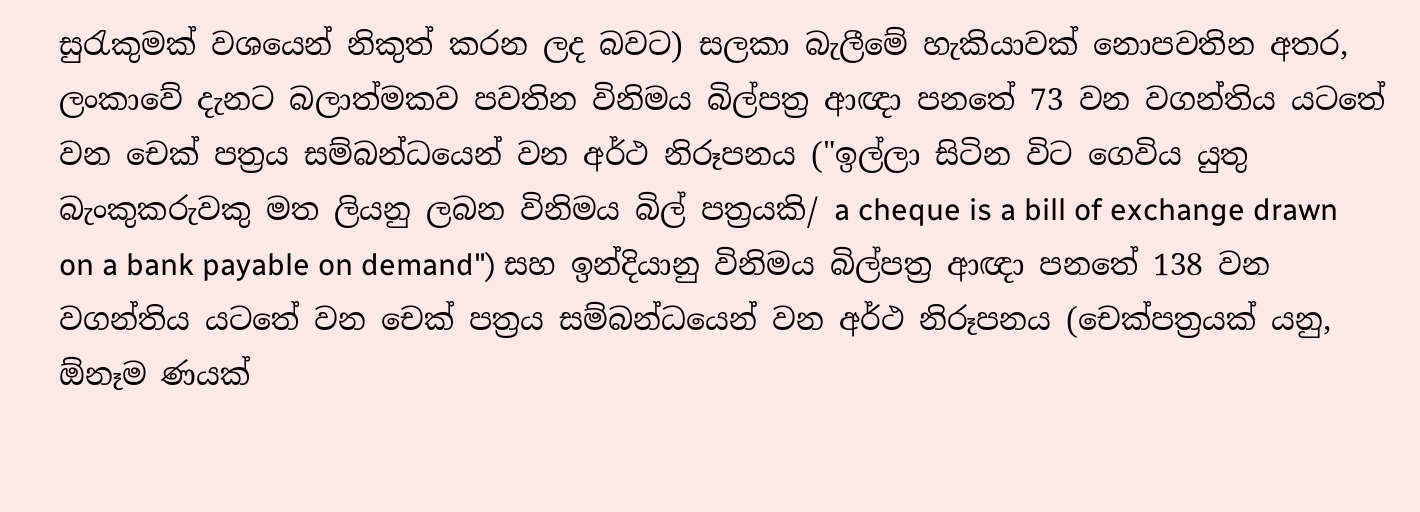සුරැකුමක් වශයෙන් නිකුත් කරන ලද බවට) සලකා බැලීමේ හැකියාවක් නොපවතින අතර, ලංකාවේ දැනට බලාත්මකව පවතින විනිමය බිල්පත්‍ර ආඥා පනතේ 73 වන වගන්තිය යටතේ වන චෙක් පත්‍රය සම්බන්ධයෙන් වන අර්ථ නිරූපනය ("ඉල්ලා සිටින විට ගෙවිය යුතු බැංකුකරුවකු මත ලියනු ලබන විනිමය බිල් පත්‍රයකි/ a cheque is a bill of exchange drawn on a bank payable on demand") සහ ඉන්දියානු විනිමය බිල්පත්‍ර ආඥා පනතේ 138 වන වගන්තිය යටතේ වන චෙක් පත්‍රය සම්බන්ධයෙන් වන අර්ථ නිරූපනය (චෙක්පත්‍රයක් යනු, ඕනෑම ණයක්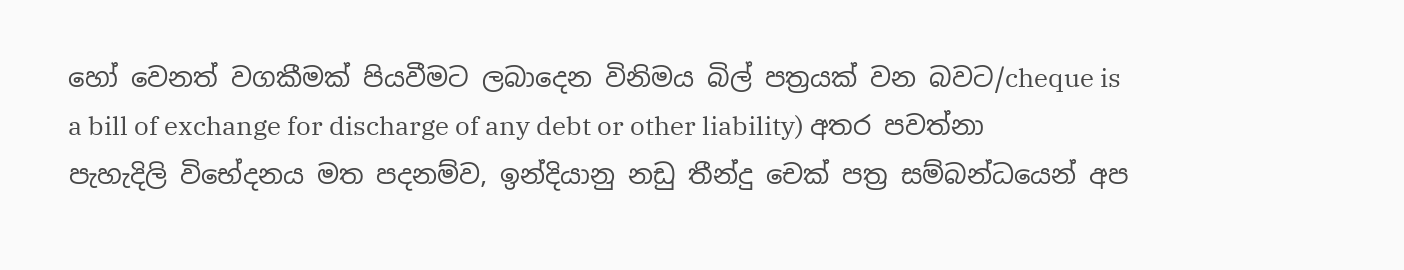හෝ වෙනත් වගකීමක් පියවීමට ලබාදෙන විනිමය බිල් පත්‍රයක් වන බවට/cheque is a bill of exchange for discharge of any debt or other liability) අතර පවත්නා පැහැදිලි විභේදනය මත පදනම්ව, ඉන්දියානු නඩු තීන්දු චෙක් පත්‍ර සම්බන්ධයෙන් අප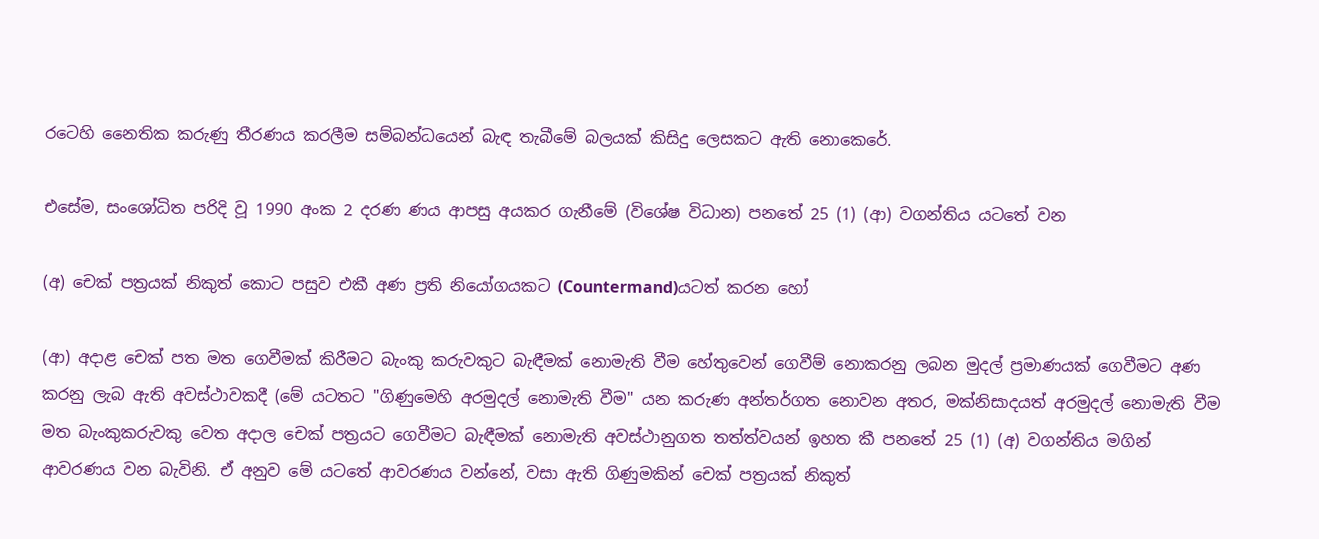රටෙහි නෛතික කරුණු තීරණය කරලීම සම්බන්ධයෙන් බැඳ තැබීමේ බලයක් කිසිදු ලෙසකට ඇති නොකෙරේ.

එසේම, සංශෝධිත පරිදි වූ 1990 අංක 2 දරණ ණය ආපසු අයකර ගැනීමේ (විශේෂ විධාන) පනතේ 25 (1) (ආ) වගන්තිය යටතේ වන

(අ) චෙක් පත්‍රයක් නිකුත් කොට පසුව එකී අණ ප්‍රති නියෝගයකට (Countermand)යටත් කරන හෝ

(ආ) අදාළ චෙක් පත මත ගෙවීමක් කිරීමට බැංකු කරුවකුට බැඳීමක් නොමැති වීම හේතුවෙන් ගෙවීම් නොකරනු ලබන මුදල් ප්‍රමාණයක් ගෙවීමට අණ කරනු ලැබ ඇති අවස්ථාවකදී (මේ යටතට "ගිණුමෙහි අරමුදල් නොමැති වීම" යන කරුණ අන්තර්ගත නොවන අතර, මක්නිසාදයත් අරමුදල් නොමැති වීම මත බැංකුකරුවකු වෙත අදාල චෙක් පත්‍රයට ගෙවීමට බැඳීමක් නොමැති අවස්ථානුගත තත්ත්වයන් ඉහත කී පනතේ 25 (1) (අ) වගන්තිය මගින් ආවරණය වන බැවිනි. ඒ අනුව මේ යටතේ ආවරණය වන්නේ, වසා ඇති ගිණුමකින් චෙක් පත්‍රයක් නිකුත්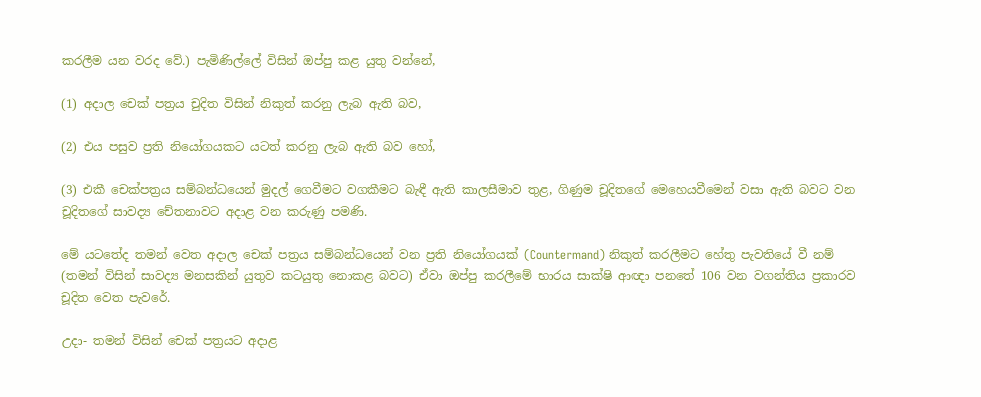කරලීම යන වරද වේ.) පැමිණිල්ලේ විසින් ඔප්පු කළ යුතු වන්නේ,

(1) අදාල චෙක් පත්‍රය චුදිත විසින් නිකුත් කරනු ලැබ ඇති බව,

(2) එය පසුව ප්‍රති නියෝගයකට යටත් කරනු ලැබ ඇති බව හෝ,

(3) එකී චෙක්පත්‍රය සම්බන්ධයෙන් මුදල් ගෙවීමට වගකීමට බැඳී ඇති කාලසීමාව තුළ, ගිණුම චූදිතගේ මෙහෙයවීමෙන් වසා ඇති බවට වන චූදිතගේ සාවද්‍ය චේතනාවට අදාළ වන කරුණු පමණි.

මේ යටතේද තමන් වෙත අදාල චෙක් පත්‍රය සම්බන්ධයෙන් වන ප්‍රති නියෝගයක් (Countermand) නිකුත් කරලීමට හේතු පැවතියේ වී නම් (තමන් විසින් සාවද්‍ය මනසකින් යුතුව කටයුතු නොකළ බවට) ඒවා ඔප්පු කරලීමේ භාරය සාක්ෂි ආඥා පනතේ 106 වන වගන්තිය ප්‍රකාරව චූදිත වෙත පැවරේ.

උදා- තමන් විසින් චෙක් පත්‍රයට අදාළ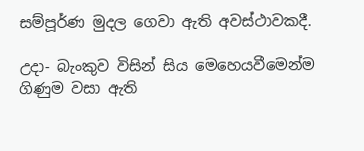සම්පූර්ණ මුදල ගෙවා ඇති අවස්ථාවකදී.

උදා- බැංකුව විසින් සිය මෙහෙයවීමෙන්ම ගිණුම වසා ඇති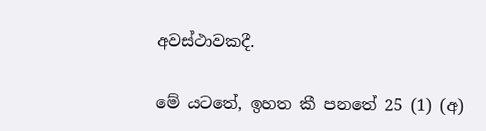අවස්ථාවකදී.

මේ යටතේ, ඉහත කී පනතේ 25 (1) (අ)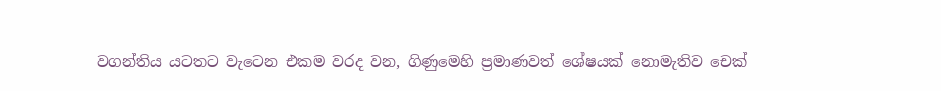වගන්තිය යටතට වැටෙන එකම වරද වන, ගිණුමෙහි ප්‍රමාණවත් ශේෂයක් නොමැතිව චෙක්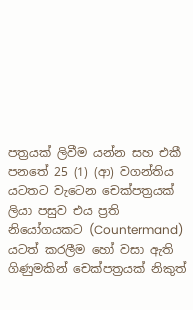පත්‍රයක් ලිවීම යන්න සහ එකී පනතේ 25 (1) (ආ) වගන්තිය යටතට වැටෙන චෙක්පත්‍රයක් ලියා පසුව එය ප්‍රති නියෝගයකට (Countermand) යටත් කරලීම හෝ වසා ඇති ගිණුමකින් චෙක්පත්‍රයක් නිකුත්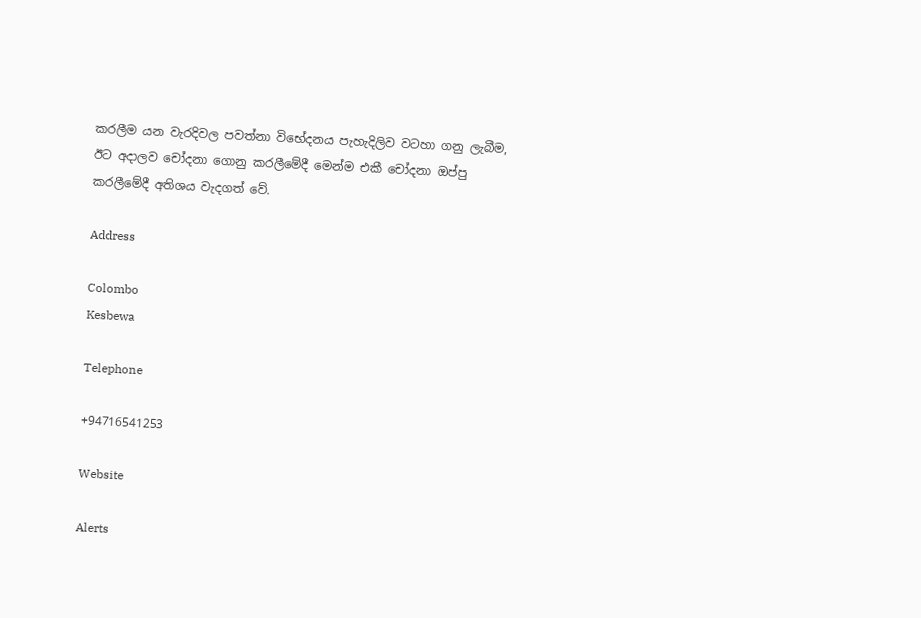කරලීම යන වැරදිවල පවත්නා විභේදනය පැහැදිලිව වටහා ගනු ලැබීම, ඊට අදාලව චෝදනා ගොනු කරලීමේදී මෙන්ම එකී චෝදනා ඔප්පු කරලීමේදී අතිශය වැදගත් වේ.

Address

Colombo
Kesbewa

Telephone

+94716541253

Website

Alerts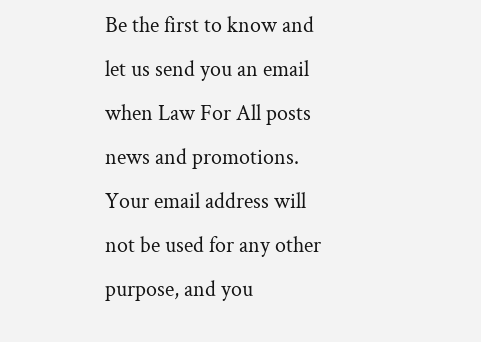Be the first to know and let us send you an email when Law For All posts news and promotions. Your email address will not be used for any other purpose, and you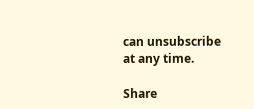can unsubscribe at any time.

Share